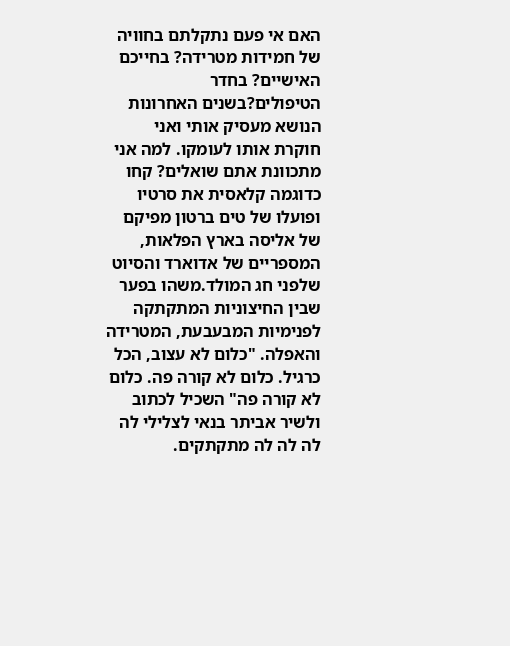האם אי פעם נתקלתם בחוויה של חמידות מטרידה? בחייכם האישיים? בחדר הטיפולים?בשנים האחרונות הנושא מעסיק אותי ואני חוקרת אותו לעומקו. למה אני מתכוונת אתם שואלים? קחו כדוגמה קלאסית את סרטיו ופועלו של טים ברטון מפיקם של אליסה בארץ הפלאות, המספריים של אדוארד והסיוט שלפני חג המולד.משהו בפער שבין החיצוניות המתקתקה לפנימיות המבעבעת, המטרידה והאפלה. "כלום לא עצוב, הכל כרגיל. כלום לא קורה פה. כלום לא קורה פה" השכיל לכתוב ולשיר אביתר בנאי לצלילי לה לה לה לה מתקתקים.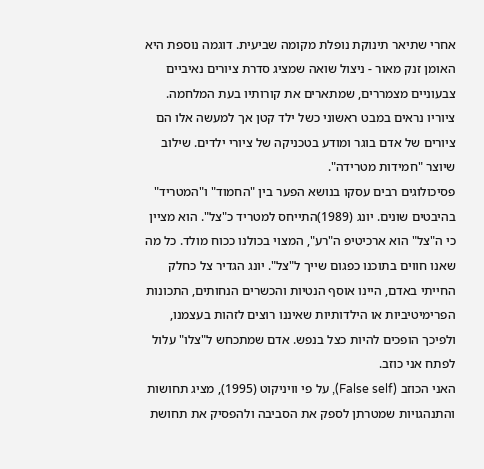אחרי שתיאר תינוקת נופלת מקומה שביעית. דוגמה נוספת היא האומן זנק מאור - ניצול שואה שמציג סדרת ציורים נאיביים צבעוניים מצמררים, שמתארים את קורותיו בעת המלחמה. ציוריו נראים במבט ראשוני כשל ילד קטן אך למעשה אלו הם ציורים של אדם בוגר ומודע בטכניקה של ציורי ילדים. שילוב שיוצר "חמידות מטרידה".
פסיכולוגים רבים עסקו בנושא הפער בין "החמוד" ו"המטריד" בהיבטים שונים. יונג (1989)התייחס למטריד כ"צל". הוא מציין כי ה"צל" הוא ארכיטיפ ה"רע", המצוי בכולנו ככוח מולד. כל מה שאנו חווים בתוכנו כפגום שייך ל"צל". יונג הגדיר צל כחלק החייתי באדם, היינו אוסף הנטיות והכשרים הנחותים, התכונות הפרימיטיביות או הילדותיות שאיננו רוצים לזהות בעצמנו, ולפיכך הופכים להיות כצל בנפש. אדם שמתכחש ל"צלו" עלול לפתח אני כוזב.
האני הכוזב (False self), על פי וויניקוט (1995), מציג תחושות והתנהגויות שמטרתן לספק את הסביבה ולהפסיק את תחושת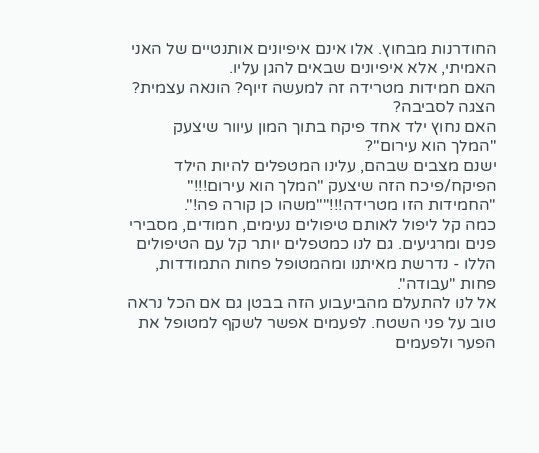החודרנות מבחוץ. אלו אינם איפיונים אותנטיים של האני האמיתי, אלא איפיונים שבאים להגן עליו.
האם חמידות מטרידה זה למעשה זיוף? הונאה עצמית? הצגה לסביבה?
האם נחוץ ילד אחד פיקח בתוך המון עיוור שיצעק "המלך הוא עירום"?
ישנם מצבים שבהם, עלינו המטפלים להיות הילד הפיקח/פיכח הזה שיצעק "המלך הוא עירום!!!" "החמידות הזו מטרידה!!!""משהו כן קורה פה!".
כמה קל ליפול לאותם טיפולים נעימים, חמודים, מסבירי פנים ומרגיעים. גם לנו כמטפלים יותר קל עם הטיפולים הללו - נדרשת מאיתנו ומהמטופל פחות התמודדות, פחות "עבודה".
אל לנו להתעלם מהביעבוע הזה בבטן גם אם הכל נראה טוב על פני השטח. לפעמים אפשר לשקף למטופל את הפער ולפעמים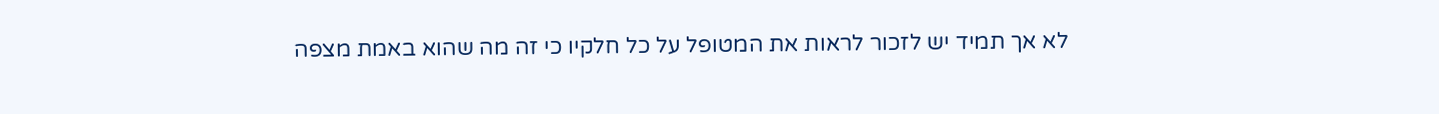לא אך תמיד יש לזכור לראות את המטופל על כל חלקיו כי זה מה שהוא באמת מצפה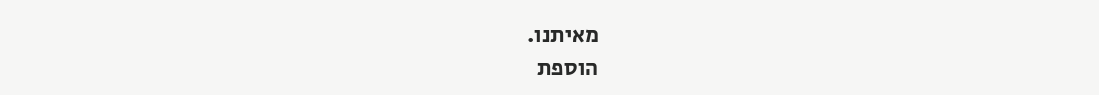מאיתנו.
הוספת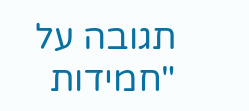תגובה על "חמידות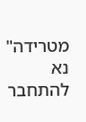מטרידה"
נא להתחבר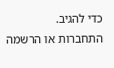כדי להגיב.
התחברות או הרשמה